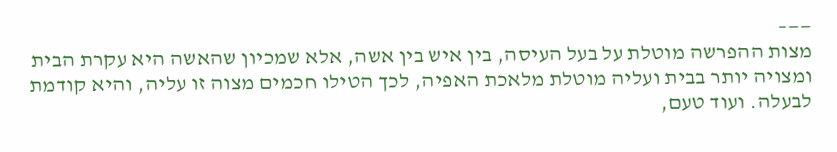——–
מצות ההפרשה מוטלת על בעל העיסה, בין איש בין אשה, אלא שמכיון שהאשה היא עקרת הבית ומצויה יותר בבית ועליה מוטלת מלאכת האפיה, לכך הטילו חכמים מצוה זו עליה, והיא קודמת לבעלה. ועוד טעם,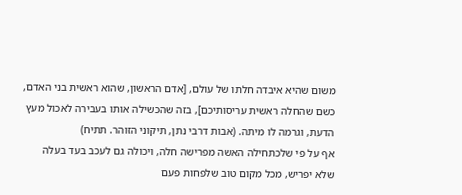משום שהיא איבדה חלתו של עולם, [אדם הראשון, שהוא ראשית בני האדם, כשם שהחלה ראשית עריסותיכם], בזה שהכשילה אותו בעבירה לאכול מעץ הדעת, וגרמה לו מיתה. (אבות דרבי נתן, תיקוני הזוהר. תתיח)
אף על פי שלכתחילה האשה מפרישה חלה, ויכולה גם לעכב בעד בעלה שלא יפריש, מכל מקום טוב שלפחות פעם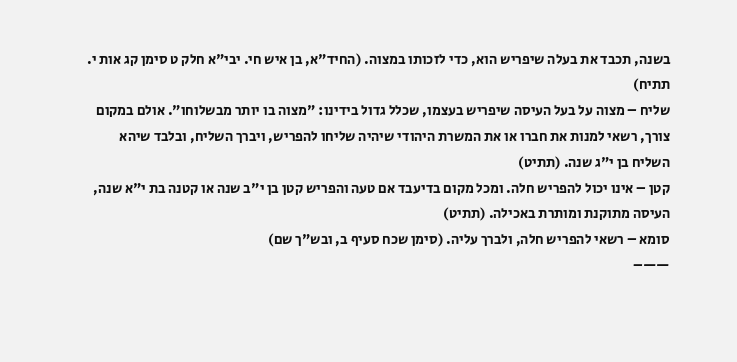בשנה, תכבד את בעלה שיפריש הוא, כדי לזכותו במצוה. (החיד"א, בן איש חי. יבי"א חלק ט סימן קג אות י. תתיח)
שליח – מצוה על בעל העיסה שיפריש בעצמו, שכלל גדול בידינו: "מצוה בו יותר מבשלוחו". אולם במקום צורך, רשאי למנות את חברו או את המשרת היהודי שיהיה שליחו להפריש, ויברך השליח, ובלבד שיהא השליח בן י"ג שנה. (תתיט)
קטן – אינו יכול להפריש חלה. ומכל מקום בדיעבד אם טעה והפריש קטן בן י"ב שנה או קטנה בת י"א שנה, העיסה מתוקנת ומותרת באכילה. (תתיט)
סומא – רשאי להפריש חלה, ולברך עליה. (סימן שכח סעיף ב, ובש"ך שם)
——–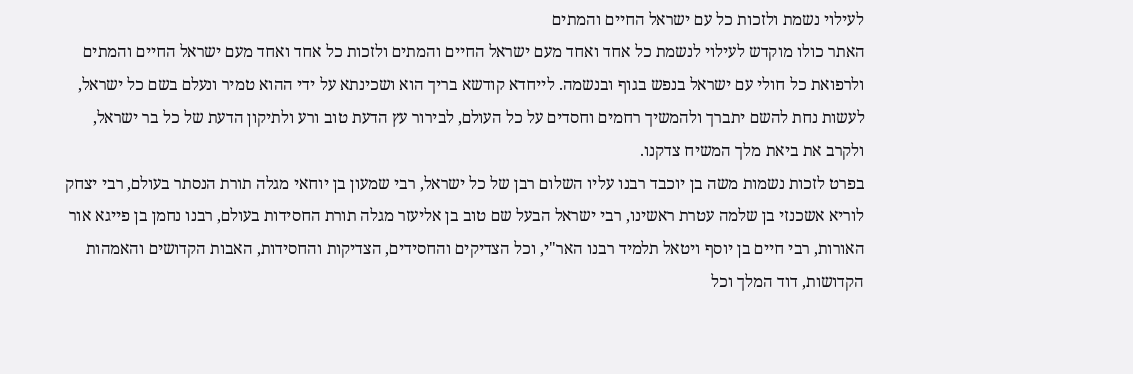לעילוי נשמת ולזכות כל עם ישראל החיים והמתים
האתר כולו מוקדש לעילוי לנשמת כל אחד ואחד מעם ישראל החיים והמתים ולזכות כל אחד ואחד מעם ישראל החיים והמתים ולרפואת כל חולי עם ישראל בנפש בגוף ובנשמה. לייחדא קודשא בריך הוא ושכינתא על ידי ההוא טמיר ונעלם בשם כל ישראל, לעשות נחת להשם יתברך ולהמשיך רחמים וחסדים על כל העולם, לבירור עץ הדעת טוב ורע ולתיקון הדעת של כל בר ישראל, ולקרב את ביאת מלך המשיח צדקנו.
בפרט לזכות נשמות משה בן יוכבד רבנו עליו השלום רבן של כל ישראל, רבי שמעון בן יוחאי מגלה תורת הנסתר בעולם, רבי יצחק לוריא אשכנזי בן שלמה עטרת ראשינו, רבי ישראל הבעל שם טוב בן אליעזר מגלה תורת החסידות בעולם, רבנו נחמן בן פייגא אור האורות, רבי חיים בן יוסף ויטאל תלמיד רבנו האר"י, וכל הצדיקים והחסידים, הצדיקות והחסידות, האבות הקדושים והאמהות הקדושות, דוד המלך וכל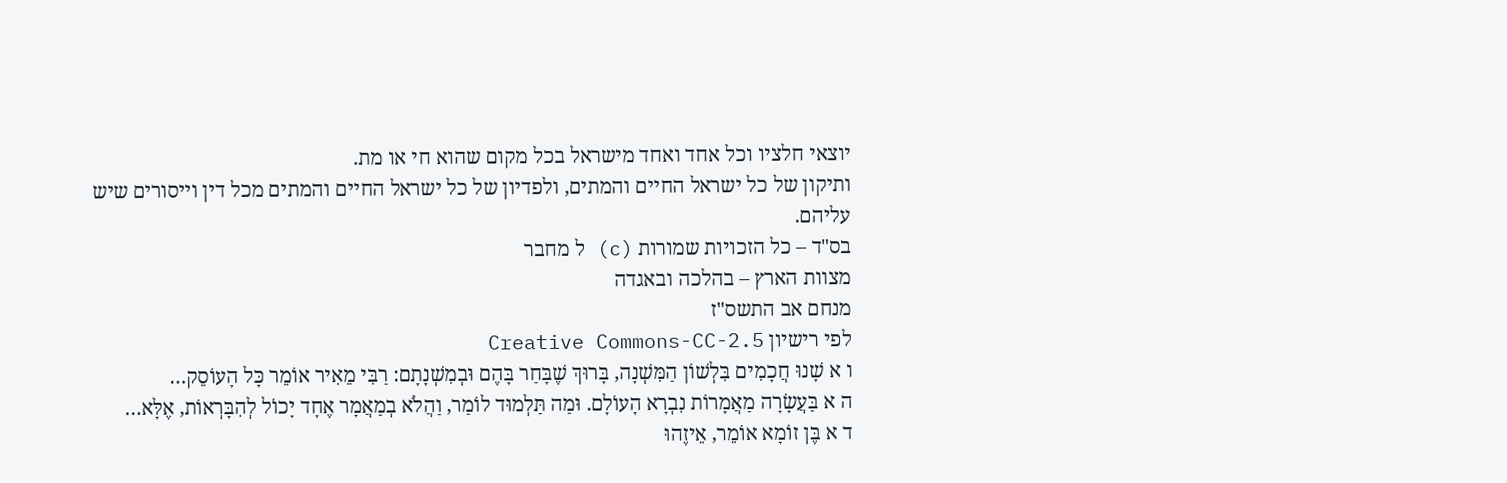יוצאי חלציו וכל אחד ואחד מישראל בכל מקום שהוא חי או מת.
ותיקון של כל ישראל החיים והמתים, ולפדיון של כל ישראל החיים והמתים מכל דין וייסורים שיש עליהם.
בס"ד – כל הזכויות שמורות (c) ל מחבר
מצוות הארץ – בהלכה ובאגדה
מנחם אב התשס"ז
לפי רישיון Creative Commons-CC-2.5
ו א שָׁנוּ חֲכָמִים בִּלְשׁוֹן הַמִּשְׁנָה, בָּרוּךְ שֶׁבָּחַר בָּהֶם וּבְמִשְׁנָתָם: רַבִּי מֵאִיר אוֹמֵר כָּל הָעוֹסֵק…
ה א בַּעֲשָׂרָה מַאֲמָרוֹת נִבְרָא הָעוֹלָם. וּמַה תַּלְמוּד לוֹמַר, וַהֲלֹא בְמַאֲמָר אֶחָד יָכוֹל לְהִבָּרְאוֹת, אֶלָּא…
ד א בֶּן זוֹמָא אוֹמֵר, אֵיזֶהוּ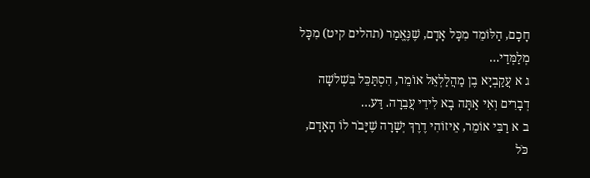חָכָם, הַלּוֹמֵד מִכָּל אָדָם, שֶׁנֶּאֱמַר (תהלים קיט) מִכָּל מְלַמְּדַי…
ג א עֲקַבְיָא בֶן מַהֲלַלְאֵל אוֹמֵר, הִסְתַּכֵּל בִּשְׁלשָׁה דְבָרִים וְאִי אַתָּה בָא לִידֵי עֲבֵרָה. דַּע…
ב א רַבִּי אוֹמֵר, אֵיזוֹהִי דֶרֶךְ יְשָׁרָה שֶׁיָּבֹר לוֹ הָאָדָם, כֹּל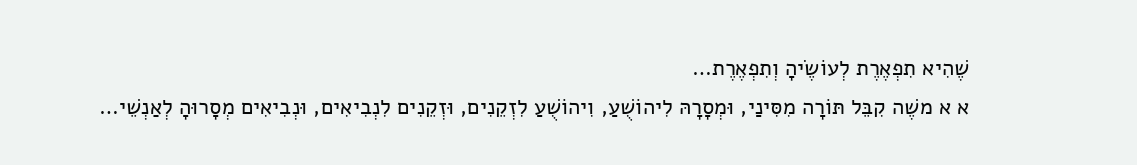שֶׁהִיא תִפְאֶרֶת לְעוֹשֶׂיהָ וְתִפְאֶרֶת…
א א משֶׁה קִבֵּל תּוֹרָה מִסִּינַי, וּמְסָרָהּ לִיהוֹשֻׁעַ, וִיהוֹשֻׁעַ לִזְקֵנִים, וּזְקֵנִים לִנְבִיאִים, וּנְבִיאִים מְסָרוּהָ לְאַנְשֵׁי…